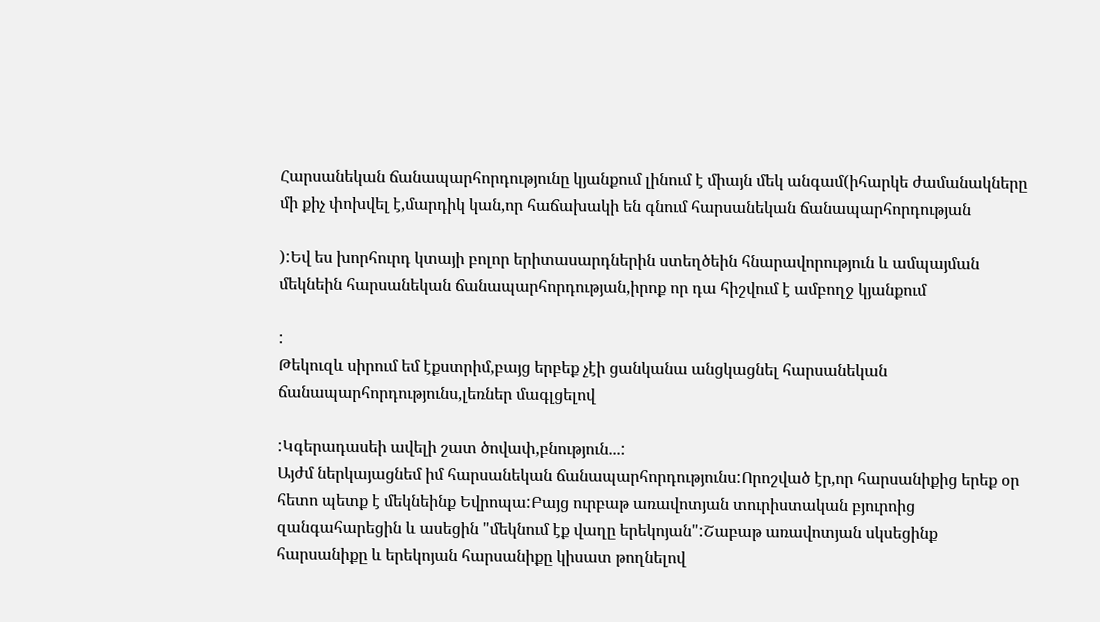Հարսանեկան ճանապարհորդությունը կյանքում լինում է միայն մեկ անգամ(իհարկե ժամանակները մի քիչ փոխվել է,մարդիկ կան,որ հաճախակի են գնում հարսանեկան ճանապարհորդության

):Եվ ես խորհուրդ կտայի բոլոր երիտասարդներին ստեղծեին հնարավորություն և ամպայման մեկնեին հարսանեկան ճանապարհորդության,իրոք որ դա հիշվում է ամբողջ կյանքում

:
Թեկուզև սիրում եմ էքստրիմ,բայց երբեք չէի ցանկանա անցկացնել հարսանեկան ճանապարհորդությունս,լեռներ մագլցելով

:Կգերադասեի ավելի շատ ծովափ,բնություն...:
Այժմ ներկայացնեմ իմ հարսանեկան ճանապարհորդությունս:Որոշված էր,որ հարսանիքից երեք օր հետո պետք է մեկնեինք Եվրոպա:Բայց ուրբաթ առավոտյան տուրիստական բյուրոից զանգահարեցին և ասեցին "մեկնում էք վաղը երեկոյան":Շաբաթ առավոտյան սկսեցինք հարսանիքը և երեկոյան հարսանիքը կիսատ թողնելով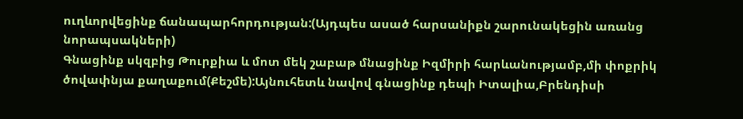ուղևորվեցինք ճանապարհորդության:(Այդպես ասած հարսանիքն շարունակեցին առանց նորապսակների)
Գնացինք սկզբից Թուրքիա և մոտ մեկ շաբաթ մնացինք Իզմիրի հարևանությամբ,մի փոքրիկ ծովափնյա քաղաքում(Քեշմե):Այնուհետև նավով գնացինք դեպի Իտալիա,Բրենդիսի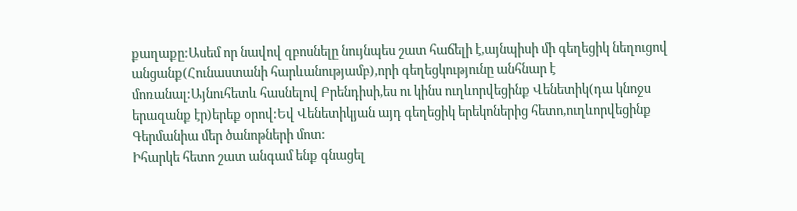քաղաքը:Ասեմ որ նավով զբոսնելը նույնպես շատ հաճելի է,այնպիսի մի գեղեցիկ նեղուցով անցանք(Հունաստանի հարևանությամբ),որի գեղեցկությունը անհնար է մոռանալ:Այնուհետև հասնելով Բրենդիսի,ես ու կինս ուղևորվեցինք Վենետիկ(դա կնոջս երազանք էր)երեք օրով:Եվ Վենետիկյան այդ գեղեցիկ երեկոներից հետո,ուղևորվեցինք Գերմանիա մեր ծանոթների մոտ:
Իհարկե հետո շատ անգամ ենք գնացել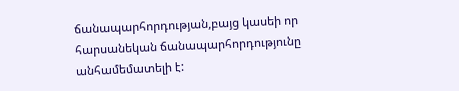ճանապարհորդության,բայց կասեի որ հարսանեկան ճանապարհորդությունը անհամեմատելի է: